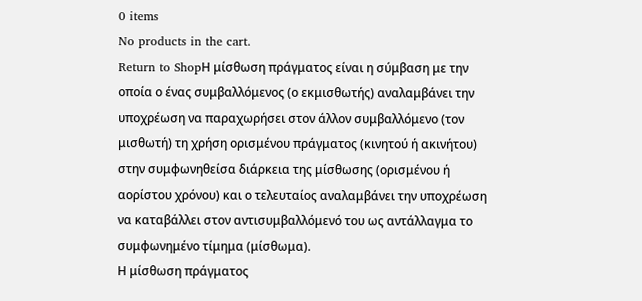0 items
No products in the cart.
Return to ShopΗ μίσθωση πράγματος είναι η σύμβαση με την οποία ο ένας συμβαλλόμενος (ο εκμισθωτής) αναλαμβάνει την υποχρέωση να παραχωρήσει στον άλλον συμβαλλόμενο (τον μισθωτή) τη χρήση ορισμένου πράγματος (κινητού ή ακινήτου) στην συμφωνηθείσα διάρκεια της μίσθωσης (ορισμένου ή αορίστου χρόνου) και ο τελευταίος αναλαμβάνει την υποχρέωση να καταβάλλει στον αντισυμβαλλόμενό του ως αντάλλαγμα το συμφωνημένο τίμημα (μίσθωμα).
Η μίσθωση πράγματος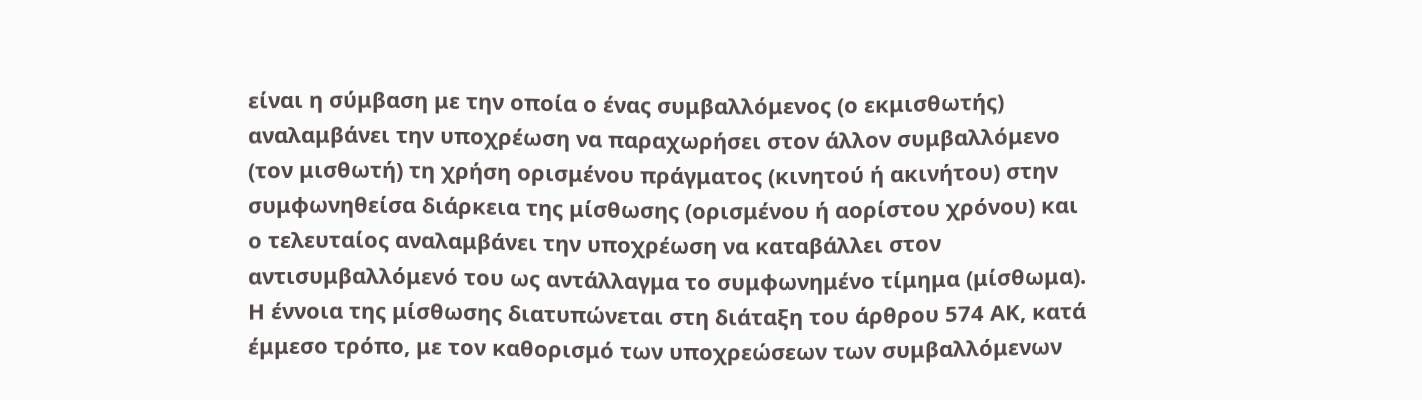είναι η σύμβαση με την οποία ο ένας συμβαλλόμενος (ο εκμισθωτής) αναλαμβάνει την υποχρέωση να παραχωρήσει στον άλλον συμβαλλόμενο (τον μισθωτή) τη χρήση ορισμένου πράγματος (κινητού ή ακινήτου) στην συμφωνηθείσα διάρκεια της μίσθωσης (ορισμένου ή αορίστου χρόνου) και ο τελευταίος αναλαμβάνει την υποχρέωση να καταβάλλει στον αντισυμβαλλόμενό του ως αντάλλαγμα το συμφωνημένο τίμημα (μίσθωμα).
Η έννοια της μίσθωσης διατυπώνεται στη διάταξη του άρθρου 574 ΑΚ, κατά έμμεσο τρόπο, με τον καθορισμό των υποχρεώσεων των συμβαλλόμενων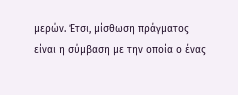μερών. Έτσι, μίσθωση πράγματος είναι η σύμβαση με την οποία ο ένας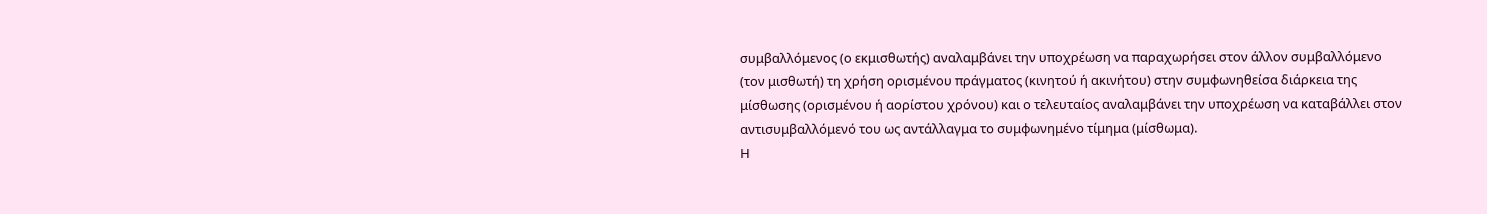συμβαλλόμενος (ο εκμισθωτής) αναλαμβάνει την υποχρέωση να παραχωρήσει στον άλλον συμβαλλόμενο (τον μισθωτή) τη χρήση ορισμένου πράγματος (κινητού ή ακινήτου) στην συμφωνηθείσα διάρκεια της μίσθωσης (ορισμένου ή αορίστου χρόνου) και ο τελευταίος αναλαμβάνει την υποχρέωση να καταβάλλει στον αντισυμβαλλόμενό του ως αντάλλαγμα το συμφωνημένο τίμημα (μίσθωμα).
Η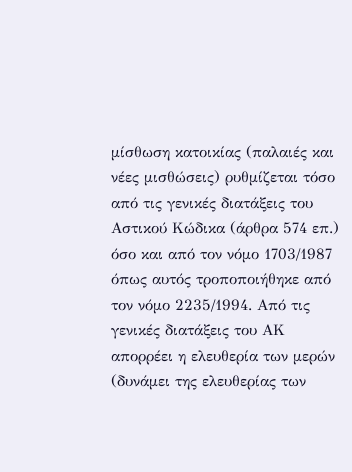μίσθωση κατοικίας (παλαιές και νέες μισθώσεις) ρυθμίζεται τόσο από τις γενικές διατάξεις του Αστικού Κώδικα (άρθρα 574 επ.) όσο και από τον νόμο 1703/1987 όπως αυτός τροποποιήθηκε από τον νόμο 2235/1994. Από τις γενικές διατάξεις του ΑΚ απορρέει η ελευθερία των μερών (δυνάμει της ελευθερίας των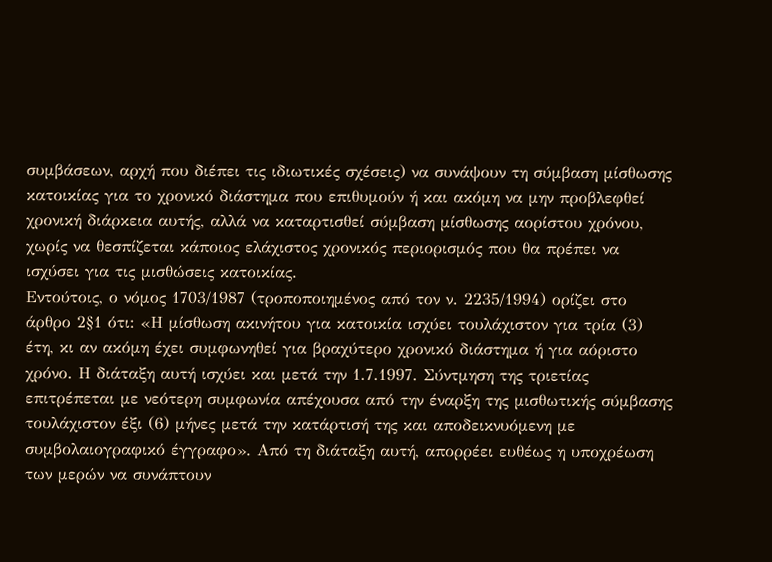συμβάσεων, αρχή που διέπει τις ιδιωτικές σχέσεις) να συνάψουν τη σύμβαση μίσθωσης κατοικίας για το χρονικό διάστημα που επιθυμούν ή και ακόμη να μην προβλεφθεί χρονική διάρκεια αυτής, αλλά να καταρτισθεί σύμβαση μίσθωσης αορίστου χρόνου, χωρίς να θεσπίζεται κάποιος ελάχιστος χρονικός περιορισμός που θα πρέπει να ισχύσει για τις μισθώσεις κατοικίας.
Εντούτοις, ο νόμος 1703/1987 (τροποποιημένος από τον ν. 2235/1994) ορίζει στο άρθρο 2§1 ότι: «Η μίσθωση ακινήτου για κατοικία ισχύει τουλάχιστον για τρία (3) έτη, κι αν ακόμη έχει συμφωνηθεί για βραχύτερο χρονικό διάστημα ή για αόριστο χρόνο. Η διάταξη αυτή ισχύει και μετά την 1.7.1997. Σύντμηση της τριετίας επιτρέπεται με νεότερη συμφωνία απέχουσα από την έναρξη της μισθωτικής σύμβασης τουλάχιστον έξι (6) μήνες μετά την κατάρτισή της και αποδεικνυόμενη με συμβολαιογραφικό έγγραφο». Από τη διάταξη αυτή, απορρέει ευθέως η υποχρέωση των μερών να συνάπτουν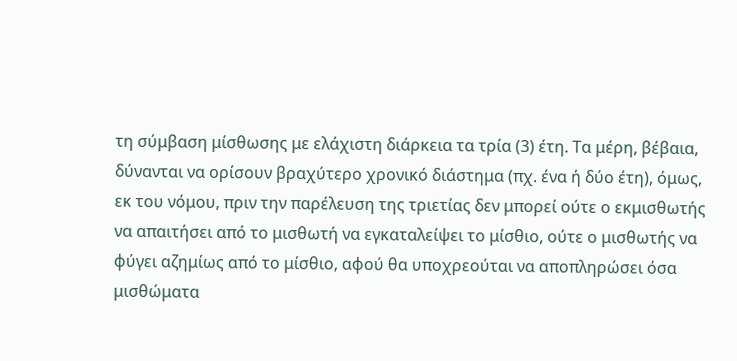τη σύμβαση μίσθωσης με ελάχιστη διάρκεια τα τρία (3) έτη. Τα μέρη, βέβαια, δύνανται να ορίσουν βραχύτερο χρονικό διάστημα (πχ. ένα ή δύο έτη), όμως, εκ του νόμου, πριν την παρέλευση της τριετίας δεν μπορεί ούτε ο εκμισθωτής να απαιτήσει από το μισθωτή να εγκαταλείψει το μίσθιο, ούτε ο μισθωτής να φύγει αζημίως από το μίσθιο, αφού θα υποχρεούται να αποπληρώσει όσα μισθώματα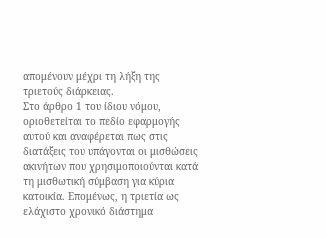απομένουν μέχρι τη λήξη της τριετούς διάρκειας.
Στο άρθρο 1 του ίδιου νόμου, οριοθετείται το πεδίο εφαρμογής αυτού και αναφέρεται πως στις διατάξεις του υπάγονται οι μισθώσεις ακινήτων που χρησιμοποιούνται κατά τη μισθωτική σύμβαση για κύρια κατοικία. Επομένως, η τριετία ως ελάχιστο χρονικό διάστημα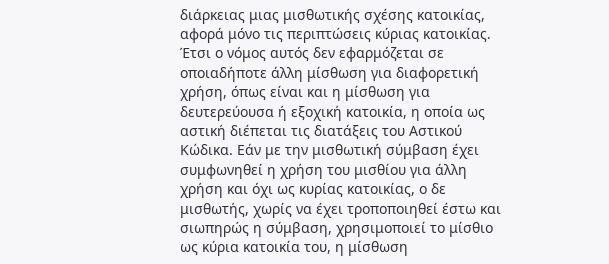διάρκειας μιας μισθωτικής σχέσης κατοικίας, αφορά μόνο τις περιπτώσεις κύριας κατοικίας. Έτσι ο νόμος αυτός δεν εφαρμόζεται σε οποιαδήποτε άλλη μίσθωση για διαφορετική χρήση, όπως είναι και η μίσθωση για δευτερεύουσα ή εξοχική κατοικία, η οποία ως αστική διέπεται τις διατάξεις του Αστικού Κώδικα. Εάν με την μισθωτική σύμβαση έχει συμφωνηθεί η χρήση του μισθίου για άλλη χρήση και όχι ως κυρίας κατοικίας, ο δε μισθωτής, χωρίς να έχει τροποποιηθεί έστω και σιωπηρώς η σύμβαση, χρησιμοποιεί το μίσθιο ως κύρια κατοικία του, η μίσθωση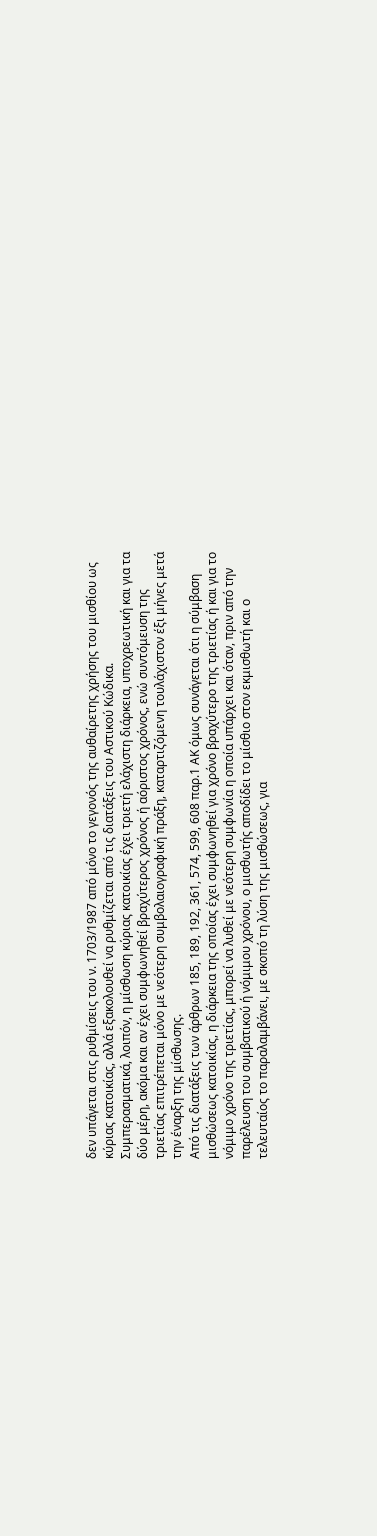δεν υπάγεται στις ρυθμίσεις του ν. 1703/1987 από μόνο το γεγονός της αυθαίρετης χρήσης του μισθίου ως κύριας κατοικίας, αλλά εξακολουθεί να ρυθμίζεται από τις διατάξεις του Αστικού Κώδικα.
Συμπερασματικά, λοιπόν, η μίσθωση κύριας κατοικίας έχει τριετή ελάχιστη διάρκεια, υποχρεωτική και για τα δύο μέρη, ακόμα και αν έχει συμφωνηθεί βραχύτερος χρόνος ή αόριστος χρόνος, ενώ συντόμευση της τριετίας επιτρέπεται μόνο με νεότερη συμβολαιογραφική πράξη, καταρτιζόμενη τουλάχιστον έξι μήνες μετά την έναρξη της μίσθωσης.
Από τις διατάξεις των άρθρων 185, 189, 192, 361, 574, 599, 608 παρ.1 ΑΚ όμως συνάγεται ότι η σύμβαση μισθώσεως κατοικίας, η διάρκεια της οποίας έχει συμφωνηθεί για χρόνο βραχύτερο της τριετίας ή και για το νόμιμο χρόνο της τριετίας, μπορεί να λυθεί με νεότερη συμφωνία η οποία υπάρχει και όταν, πριν από την παρέλευση του συμβατικού ή νόμιμου χρόνου, ο μισθωτής αποδίδει το μίσθιο στον εκμισθωτή και ο τελευταίος το παραλαμβάνει, με σκοπό τη λύση της μισθώσεως, για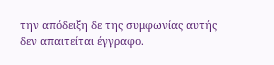την απόδειξη δε της συμφωνίας αυτής δεν απαιτείται έγγραφο.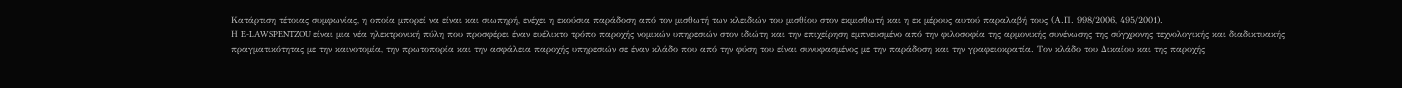Κατάρτιση τέτοιας συμφωνίας, η οποία μπορεί να είναι και σιωπηρή, ενέχει η εκούσια παράδοση από τον μισθωτή των κλειδιών του μισθίου στον εκμισθωτή και η εκ μέρους αυτού παραλαβή τους (Α.Π. 998/2006, 495/2001).
Η E-LAWSPENTZOU είναι μια νέα ηλεκτρονική πύλη που προσφέρει έναν ευέλικτο τρόπο παροχής νομικών υπηρεσιών στον ιδιώτη και την επιχείρηση εμπνευσμένο από την φιλοσοφία της αρμονικής συνένωσης της σύγχρονης τεχνολογικής και διαδικτυακής πραγματικότητας με την καινοτομία, την πρωτοπορία και την ασφάλεια παροχής υπηρεσιών σε έναν κλάδο που από την φύση του είναι συνυφασμένος με την παράδοση και την γραφειοκρατία. Τον κλάδο του Δικαίου και της παροχής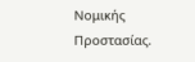Νομικής Προστασίας.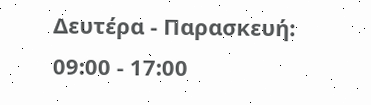Δευτέρα - Παρασκευή: 09:00 - 17:00